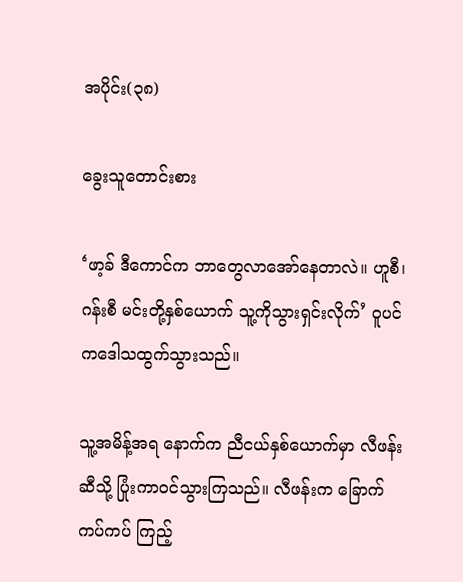အပိုင်း(၃၈)

ခွေးသူတောင်းစား

‘ဖာ့ခ် ဒီကောင်က ဘာတွေလာအော်နေတာလဲ။ ဟူစီ၊ ဂန်းစီ မင်းတို့နှစ်ယောက် သူ့ကိုသွားရှင်းလိုက်’ ဝူပင် ကဒေါသထွက်သွားသည်။

သူ့အမိန့်အရ နောက်က ညီငယ်နှစ်ယောက်မှာ လီဖန်းဆီသို့ ပြုံးကာဝင်သွားကြသည်။ လီဖန်းက ခြောက်ကပ်ကပ် ကြည့်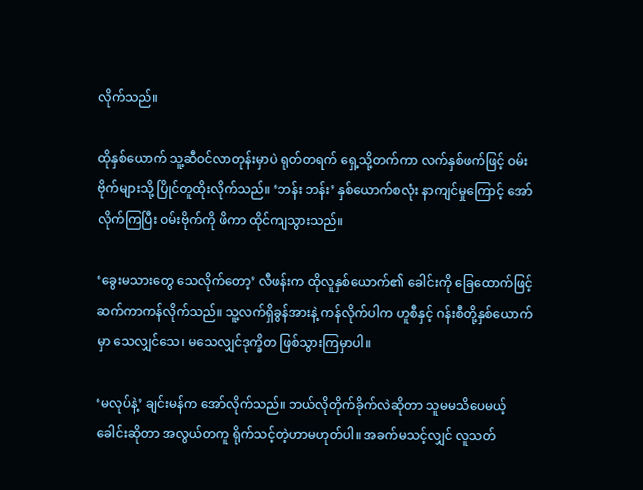လိုက်သည်။

ထိုနှစ်ယောက် သူ့ဆီဝင်လာတုန်းမှာပဲ ရုတ်တရက် ရှေ့သို့တက်ကာ လက်နှစ်ဖက်ဖြင့် ဝမ်းဗိုက်များသို့ ပြိုင်တူထိုးလိုက်သည်။ ‘ဘန်း ဘန်း’ နှစ်ယောက်စလုံး နာကျင်မှုကြောင့် အော်လိုက်ကြပြီး ဝမ်းဗိုက်ကို ဖိကာ ထိုင်ကျသွားသည်။

‘ခွေးမသားတွေ သေလိုက်တော့’ လီဖန်းက ထိုလူနှစ်ယောက်၏ ခေါင်းကို ခြေထောက်ဖြင့် ဆက်ကာကန်လိုက်သည်။ သူ့လက်ရှိခွန်အားနဲ့ ကန်လိုက်ပါက ဟူစီနှင့် ဂန်းစီတို့နှစ်ယောက်မှာ သေလျှင်သေ၊ မသေလျှင်ဒုက္ခိတ ဖြစ်သွားကြမှာပါ။

‘မလုပ်နဲ့’ ချင်းမန်က အော်လိုက်သည်။ ဘယ်လိုတိုက်ခိုက်လဲဆိုတာ သူမမသိပေမယ့် ခေါင်းဆိုတာ အလွယ်တကူ ရိုက်သင့်တဲ့ဟာမဟုတ်ပါ။ အခက်မသင့်လျှင် လူသတ်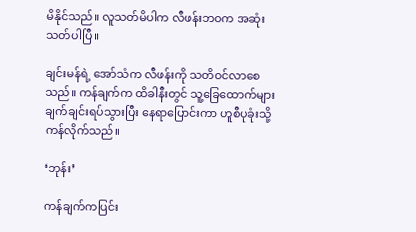မိနိုင်သည်။ လူသတ်မိပါက လီဖန်းဘဝက အဆုံးသတ်ပါပြီ။

ချင်းမန်ရဲ့ အော်သံက လီဖန်းကို သတိဝင်လာစေသည်။ ကန်ချက်က ထိခါနီးတွင် သူ့ခြေထောက်များ ချက်ချင်းရပ်သွားပြီး နေရာပြောင်းကာ ဟူစီပုခုံးသို့ ကန်လိုက်သည်။

‘ဘုန်း’

ကန်ချက်ကပြင်း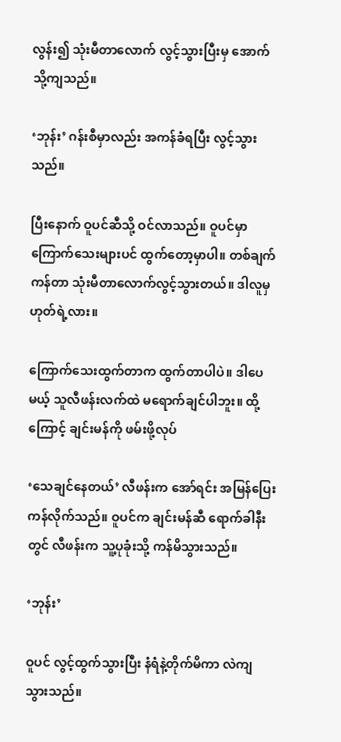လွန်း၍ သုံးမီတာလောက် လွင့်သွားပြီးမှ အောက်သို့ကျသည်။

‘ဘုန်း’ ဂန်းစီမှာလည်း အကန်ခံရပြီး လွင့်သွားသည်။

ပြီးနောက် ဝူပင်ဆီသို့ ဝင်လာသည်။ ဝူပင်မှာ ကြောက်သေးများပင် ထွက်တော့မှာပါ။ တစ်ချက်ကန်တာ သုံးမီတာလောက်လွင့်သွားတယ်။ ဒါလူမှ ဟုတ်ရဲ့လား။

ကြောက်သေးထွက်တာက ထွက်တာပါပဲ။ ဒါပေမယ့် သူလီဖန်းလက်ထဲ မရောက်ချင်ပါဘူး။ ထို့ကြောင့် ချင်းမန်ကို ဖမ်းဖို့လုပ်

‘သေချင်နေတယ်’ လီဖန်းက အော်ရင်း အမြန်ပြေးကန်လိုက်သည်။ ဝူပင်က ချင်းမန်ဆီ ရောက်ခါနီးတွင် လီဖန်းက သူ့ပုခုံးသို့ ကန်မိသွားသည်။

‘ဘုန်း’

ဝူပင် လွင့်ထွက်သွားပြီး နံရံနဲ့တိုက်မိကာ လဲကျသွားသည်။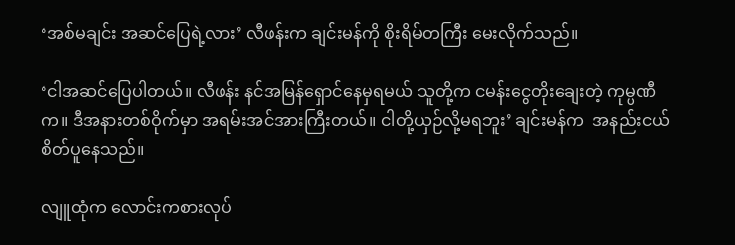‘အစ်မချင်း အဆင်ပြေရဲ့လား’ လီဖန်းက ချင်းမန်ကို စိုးရိမ်တကြီး မေးလိုက်သည်။

‘ငါအဆင်ပြေပါတယ်။ လီဖန်း နင်အမြန်ရှောင်နေမှရမယ် သူတို့က ငမန်းငွေတိုးချေးတဲ့ ကုမ္ပဏီက။ ဒီအနားတစ်ဝိုက်မှာ အရမ်းအင်အားကြီးတယ်။ ငါတို့ယှဉ်လို့မရဘူး’ ချင်းမန်က  အနည်းငယ်စိတ်ပူနေသည်။

လျူထုံက လောင်းကစားလုပ်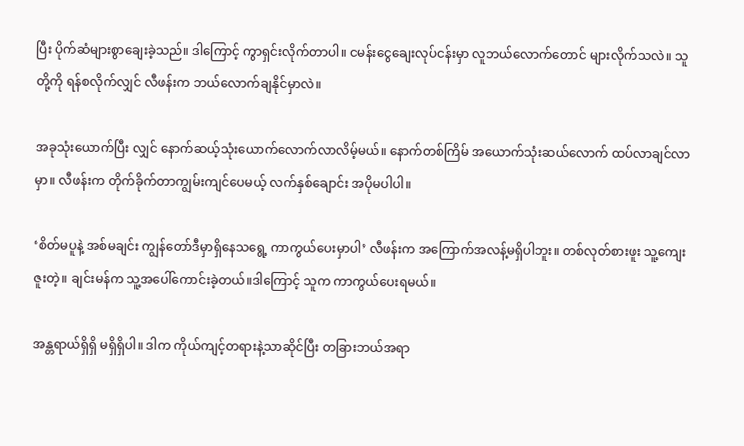ပြီး ပိုက်ဆံများစွာချေးခဲ့သည်။ ဒါကြောင့် ကွာရှင်းလိုက်တာပါ။ ငမန်းငွေချေးလုပ်ငန်းမှာ လူဘယ်လောက်တောင် များလိုက်သလဲ။ သူတို့ကို ရန်စလိုက်လျှင် လီဖန်းက ဘယ်လောက်ချနိုင်မှာလဲ။

အခုသုံးယောက်ပြီး လျှင် နောက်ဆယ့်သုံးယောက်လောက်လာလိမ့်မယ်။ နောက်တစ်ကြိမ် အယောက်သုံးဆယ်လောက် ထပ်လာချင်လာမှာ။ လီဖန်းက တိုက်ခိုက်တာကျွမ်းကျင်ပေမယ့် လက်နှစ်ချောင်း အပိုမပါပါ။

‘စိတ်မပူနဲ့ အစ်မချင်း ကျွန်တော်ဒီမှာရှိနေသရွေ့ ကာကွယ်ပေးမှာပါ’ လီဖန်းက အကြောက်အလန့်မရှိပါဘူး။ တစ်လုတ်စားဖူး သူ့ကျေးဇူးတဲ့။ ချင်းမန်က သူ့အပေါ်ကောင်းခဲ့တယ်။ဒါကြောင့် သူက ကာကွယ်ပေးရမယ်။

အန္တရာယ်ရှိရှိ မရှိရှိပါ။ ဒါက ကိုယ်ကျင့်တရားနဲ့သာဆိုင်ပြီး တခြားဘယ်အရာ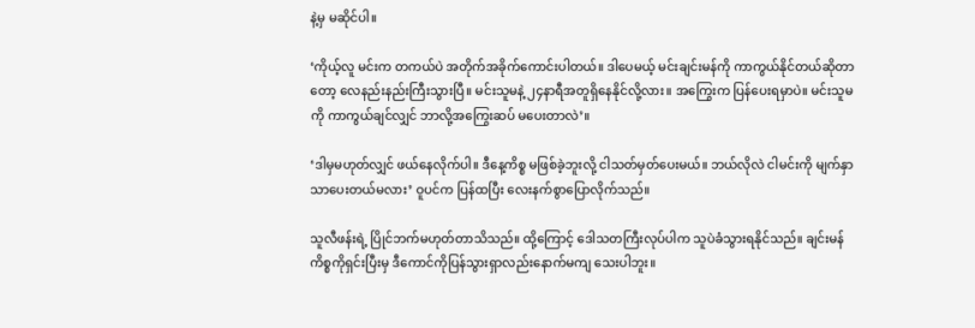နဲ့မှ မဆိုင်ပါ။

‘ကိုယ့်လူ မင်းက တကယ်ပဲ အတိုက်အခိုက်ကောင်းပါတယ်။ ဒါပေမယ့် မင်းချင်းမန်ကို ကာကွယ်နိုင်တယ်ဆိုတာတော့ လေနည်းနည်းကြီးသွားပြီ။ မင်းသူမနဲ့ ၂၄နာရီအတူရှိနေနိုင်လို့လား။ အကြွေးက ပြန်ပေးရမှာပဲ။ မင်းသူမကို ကာကွယ်ချင်လျှင် ဘာလို့အကြွေးဆပ် မပေးတာလဲ’။

‘ဒါမှမဟုတ်လျှင် ဖယ်နေလိုက်ပါ။ ဒီနေ့ကိစ္စ မဖြစ်ခဲ့ဘူးလို့ ငါသတ်မှတ်ပေးမယ်။ ဘယ်လိုလဲ ငါမင်းကို မျက်နှာသာပေးတယ်မလား’ ဝူပင်က ပြန်ထပြီး လေးနက်စွာပြောလိုက်သည်။

သူလီဖန်းရဲ့ ပြိုင်ဘက်မဟုတ်တာသိသည်။ ထို့ကြောင့် ဒေါသတကြီးလုပ်ပါက သူပဲခံသွားရနိုင်သည်။ ချင်းမန်ကိစ္စကိုရှင်းပြီးမှ ဒီကောင်ကိုပြန်သွားရှာလည်းနောက်မကျ သေးပါဘူး။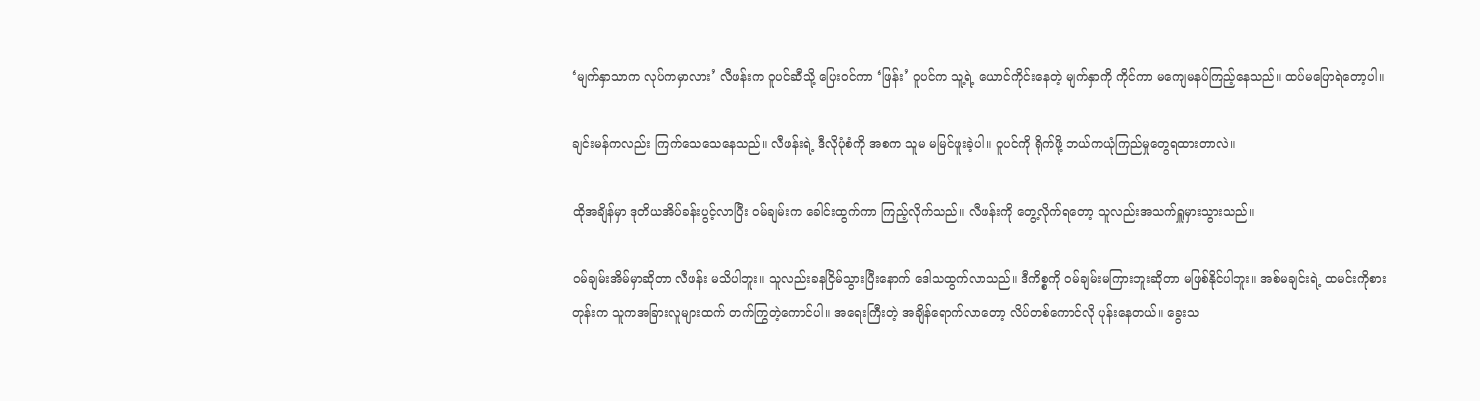‘မျက်နှာသာက လုပ်ကမှာလား’ လီဖန်းက ဝူပင်ဆီသို့ ပြေးဝင်ကာ ‘ဖြန်း’ ဝူပင်က သူ့ရဲ့ ယောင်ကိုင်းနေတဲ့ မျက်နှာကို ကိုင်ကာ မကျေမနပ်ကြည့်နေသည်။ ထပ်မပြောရဲတော့ပါ။

ချင်းမန်ကလည်း ကြက်သေသေနေသည်။ လီဖန်းရဲ့ ဒီလိုပုံစံကို အစက သူမ မမြင်ဖူးခဲ့ပါ။ ဝူပင်ကို ရိုက်ဖို့ ဘယ်ကယုံကြည်မှုတွေရထားတာလဲ။

ထိုအချိန်မှာ ဒုတိယအိပ်ခန်းပွင့်လာပြီး ဝမ်ချမ်းက ခေါင်းထွက်ကာ ကြည့်လိုက်သည်။ လီဖန်းကို တွေ့လိုက်ရတော့ သူလည်းအသက်ရှူမှားသွားသည်။

ဝမ်ချမ်းအိမ်မှာဆိုတာ လီဖန်း မသိပါဘူး။ သူလည်းခနငြိမ်သွားပြီးနောက် ဒေါသထွက်လာသည်။ ဒီကိစ္စကို ဝမ်ချမ်းမကြားဘူးဆိုတာ မဖြစ်နိုင်ပါဘူး။ အစ်မချင်းရဲ့ ထမင်းကိုစားတုန်းက သူကအခြားလူများထက် တက်ကြွတဲ့ကောင်ပါ။ အရေးကြီးတဲ့ အချိန်ရောက်လာတော့ လိပ်တစ်ကောင်လို ပုန်းနေတယ်။ ခွေးသ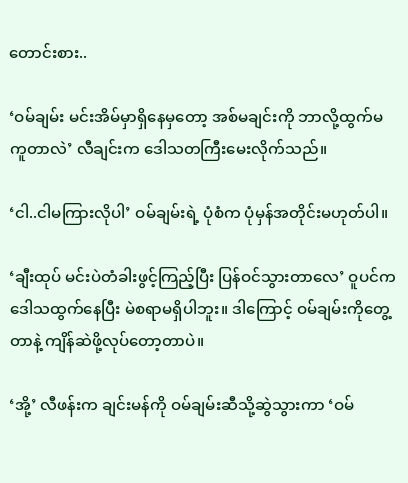တောင်းစား..

‘ဝမ်ချမ်း မင်းအိမ်မှာရှိနေမှတော့ အစ်မချင်းကို ဘာလို့ထွက်မကူတာလဲ’ လီချင်းက ဒေါသတကြီးမေးလိုက်သည်။

‘ငါ..ငါမကြားလိုပါ’ ဝမ်ချမ်းရဲ့ ပုံစံက ပုံမှန်အတိုင်းမဟုတ်ပါ။

‘ချီးထုပ် မင်းပဲတံခါးဖွင့်ကြည့်ပြီး ပြန်ဝင်သွားတာလေ’ ဝူပင်က ဒေါသထွက်နေပြီး မဲစရာမရှိပါဘူး။ ဒါကြောင့် ဝမ်ချမ်းကိုတွေ့တာနဲ့ ကျိန်ဆဲဖို့လုပ်တော့တာပဲ။

‘အို့’ လီဖန်းက ချင်းမန်ကို ဝမ်ချမ်းဆီသို့ဆွဲသွားကာ ‘ဝမ်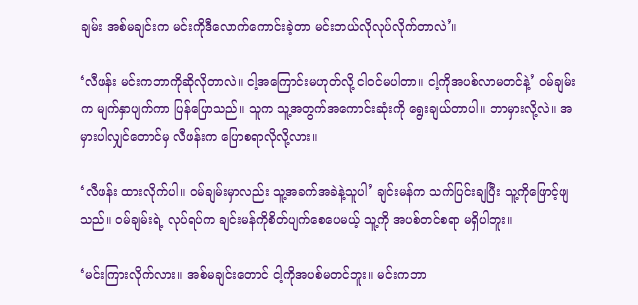ချမ်း အစ်မချင်းက မင်းကိုဒီလောက်ကောင်းခဲ့တာ မင်းဘယ်လိုလုပ်လိုက်တာလဲ’။

‘လီဖန်း မင်းကဘာကိုဆိုလိုတာလဲ။ ငါ့အကြောင်းမဟုတ်လို့ ငါဝင်မပါတာ။ ငါ့ကိုအပစ်လာမတင်နဲ့’ ဝမ်ချမ်းက မျက်နှာပျက်ကာ ပြန်ပြောသည်။ သူက သူ့အတွက်အကောင်းဆုံးကို ရွေးချယ်တာပါ။ ဘာမှားလို့လဲ။ အမှားပါလျှင်တောင်မှ လီဖန်းက ပြောစရာလိုလို့လား။

‘လီဖန်း ထားလိုက်ပါ။ ဝမ်ချမ်းမှာလည်း သူ့အခက်အခဲနဲ့သူပါ’ ချင်းမန်က သက်ပြင်းချပြီး သူ့ကိုဖြောင့်ဖျသည်။ ဝမ်ချမ်းရဲ့ လုပ်ရပ်က ချင်းမန်ကိုစိတ်ပျက်စေပေမယ့် သူ့ကို အပစ်တင်စရာ မရှိပါဘူး။

‘မင်းကြားလိုက်လား။ အစ်မချင်းတောင် ငါ့ကိုအပစ်မတင်ဘူး။ မင်းကဘာ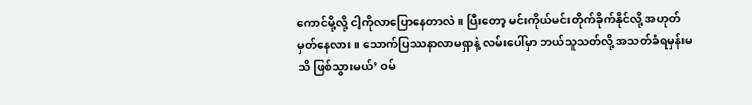ကောင်မို့လို့ ငါ့ကိုလာပြောနေတာလဲ။ ပြီးတော့ မင်းကိုယ်မင်းတိုက်ခိုက်နိုင်လို့ အဟုတ်မှတ်နေလား။ သောက်ပြဿနာလာမရှာနဲ့ လမ်းပေါ်မှာ ဘယ်သူသတ်လို့ အသတ်ခံရမှန်းမသိ ဖြစ်သွားမယ်’ ဝမ်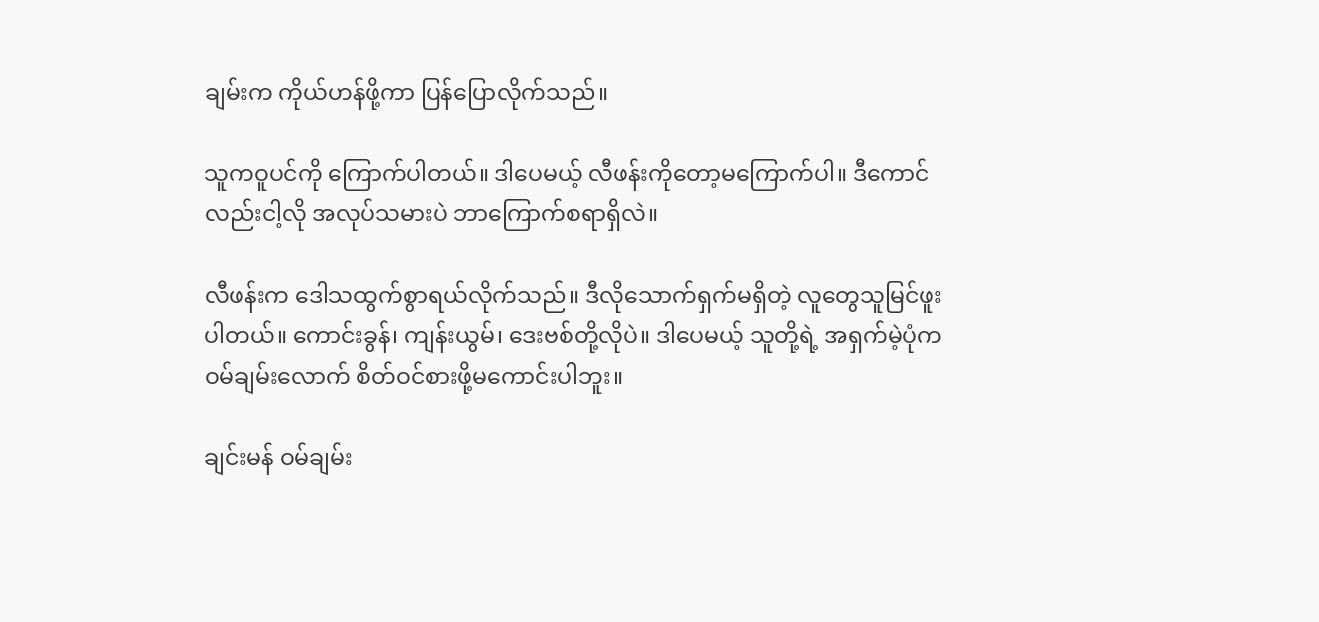ချမ်းက ကိုယ်ဟန်ဖို့ကာ ပြန်ပြောလိုက်သည်။

သူကဝူပင်ကို ကြောက်ပါတယ်။ ဒါပေမယ့် လီဖန်းကိုတော့မကြောက်ပါ။ ဒီကောင်လည်းငါ့လို အလုပ်သမားပဲ ဘာကြောက်စရာရှိလဲ။

လီဖန်းက ဒေါသထွက်စွာရယ်လိုက်သည်။ ဒီလိုသောက်ရှက်မရှိတဲ့ လူတွေသူမြင်ဖူးပါတယ်။ ကောင်းခွန်၊ ကျန်းယွမ်၊ ဒေးဗစ်တို့လိုပဲ။ ဒါပေမယ့် သူတို့ရဲ့ အရှက်မဲ့ပုံက ဝမ်ချမ်းလောက် စိတ်ဝင်စားဖို့မကောင်းပါဘူး။

ချင်းမန် ဝမ်ချမ်း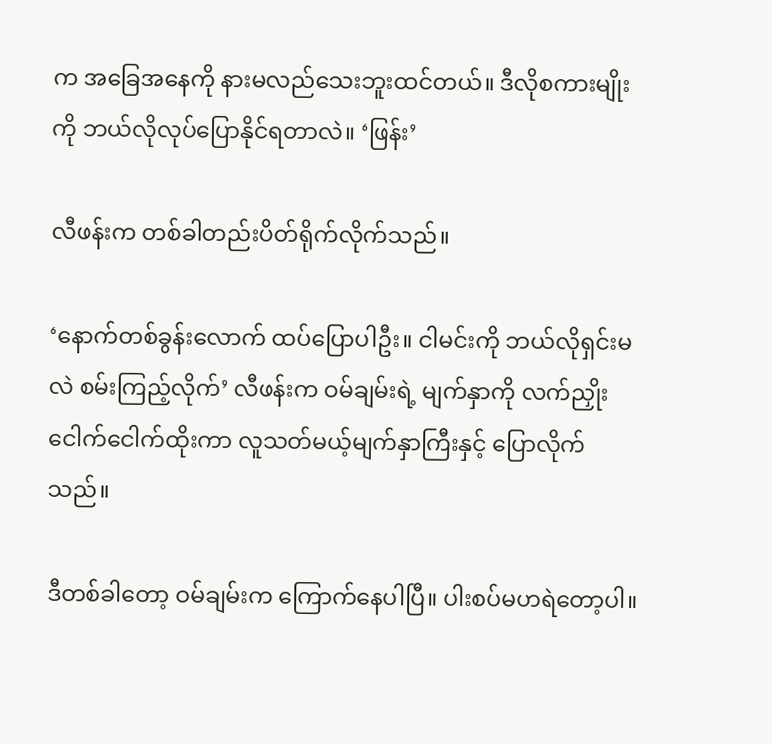က အခြေအနေကို နားမလည်သေးဘူးထင်တယ်။ ဒီလိုစကားမျိုးကို ဘယ်လိုလုပ်ပြောနိုင်ရတာလဲ။ ‘ဖြန်း’

လီဖန်းက တစ်ခါတည်းပိတ်ရိုက်လိုက်သည်။

‘နောက်တစ်ခွန်းလောက် ထပ်ပြောပါဦး။ ငါမင်းကို ဘယ်လိုရှင်းမလဲ စမ်းကြည့်လိုက်’ လီဖန်းက ဝမ်ချမ်းရဲ့ မျက်နှာကို လက်ညှိုးငေါက်ငေါက်ထိုးကာ လူသတ်မယ့်မျက်နှာကြီးနှင့် ပြောလိုက်သည်။

ဒီတစ်ခါတော့ ဝမ်ချမ်းက ကြောက်နေပါပြီ။ ပါးစပ်မဟရဲတော့ပါ။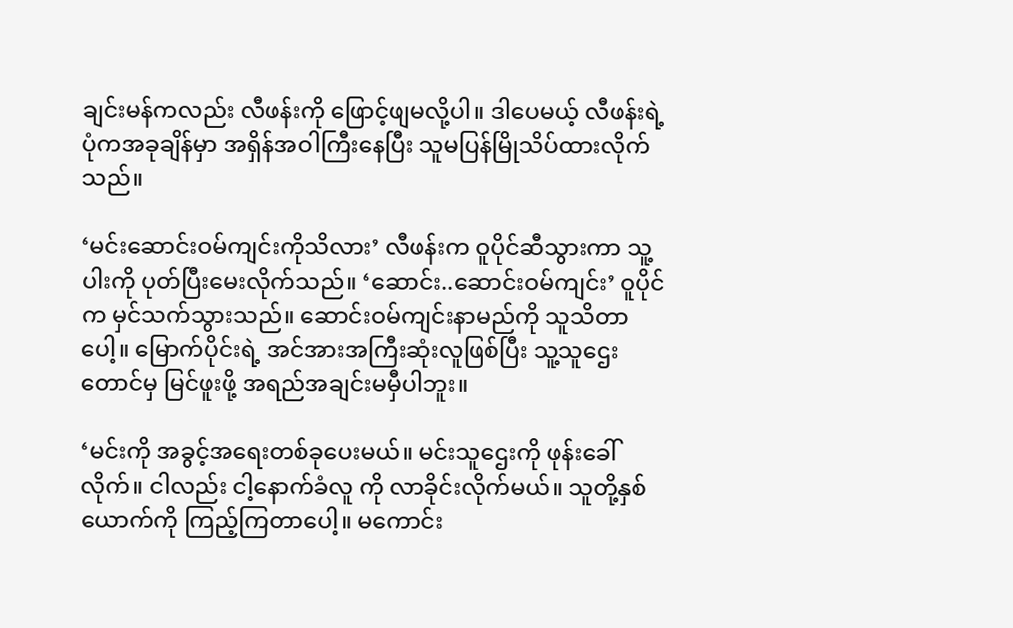ချင်းမန်ကလည်း လီဖန်းကို ဖြောင့်ဖျမလို့ပါ။ ဒါပေမယ့် လီဖန်းရဲ့ပုံကအခုချိန်မှာ အရှိန်အဝါကြီးနေပြီး သူမပြန်မြိုသိပ်ထားလိုက်သည်။

‘မင်းဆောင်းဝမ်ကျင်းကိုသိလား’ လီဖန်းက ဝူပိုင်ဆီသွားကာ သူ့ပါးကို ပုတ်ပြီးမေးလိုက်သည်။ ‘ဆောင်း..ဆောင်းဝမ်ကျင်း’ ဝူပိုင်က မှင်သက်သွားသည်။ ဆောင်းဝမ်ကျင်းနာမည်ကို သူသိတာပေါ့။ မြောက်ပိုင်းရဲ့ အင်အားအကြီးဆုံးလူဖြစ်ပြီး သူ့သူဌေးတောင်မှ မြင်ဖူးဖို့ အရည်အချင်းမမှီပါဘူး။

‘မင်းကို အခွင့်အရေးတစ်ခုပေးမယ်။ မင်းသူဌေးကို ဖုန်းခေါ်လိုက်။ ငါလည်း ငါ့နောက်ခံလူ ကို လာခိုင်းလိုက်မယ်။ သူတို့နှစ်ယောက်ကို ကြည့်ကြတာပေါ့။ မကောင်း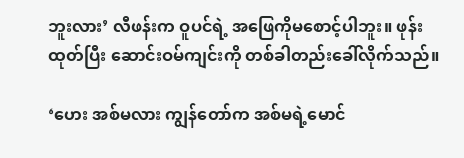ဘူးလား’ လီဖန်းက ဝူပင်ရဲ့ အဖြေကိုမစောင့်ပါဘူး။ ဖုန်းထုတ်ပြီး ဆောင်းဝမ်ကျင်းကို တစ်ခါတည်းခေါ်လိုက်သည်။

‘ဟေး အစ်မလား ကျွန်တော်က အစ်မရဲ့မောင်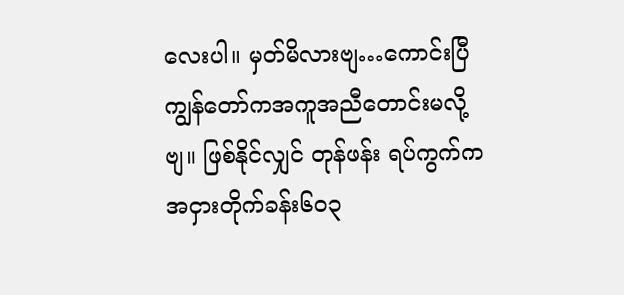လေးပါ။ မှတ်မိလားဗျ…ကောင်းပြီ ကျွန်တော်ကအကူအညီတောင်းမလို့ဗျ။ ဖြစ်နိုင်လျှင် တုန်ဖန်း ရပ်ကွက်က အငှားတိုက်ခန်း၆၀၃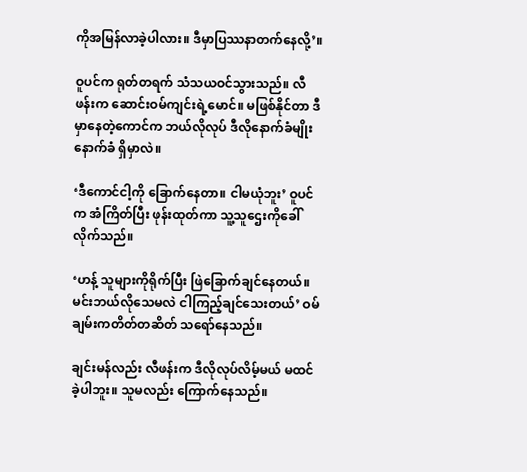ကိုအမြန်လာခဲ့ပါလား။ ဒီမှာပြဿနာတက်နေလို့’။

ဝူပင်က ရုတ်တရက် သံသယဝင်သွားသည်။ လီဖန်းက ဆောင်းဝမ်ကျင်းရဲ့မောင်။ မဖြစ်နိုင်တာ ဒီမှာနေတဲ့ကောင်က ဘယ်လိုလုပ် ဒီလိုနောက်ခံမျိုးနောက်ခံ ရှိမှာလဲ။

‘ဒီကောင်ငါ့ကို ခြောက်နေတာ။ ငါမယုံဘူး’ ဝူပင်က အံကြိတ်ပြီး ဖုန်းထုတ်ကာ သူ့သူဌေးကိုခေါ်လိုက်သည်။

‘ဟန့် သူများကိုရိုက်ပြီး ဖြဲခြောက်ချင်နေတယ်။ မင်းဘယ်လိုသေမလဲ ငါကြည့်ချင်သေးတယ်’ ဝမ်ချမ်းကတိတ်တဆိတ် သရော်နေသည်။

ချင်းမန်လည်း လီဖန်းက ဒီလိုလုပ်လိမ့်မယ် မထင်ခဲ့ပါဘူး။ သူမလည်း ကြောက်နေသည်။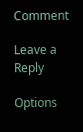Comment

Leave a Reply

Options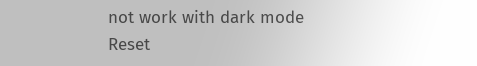not work with dark mode
Reset